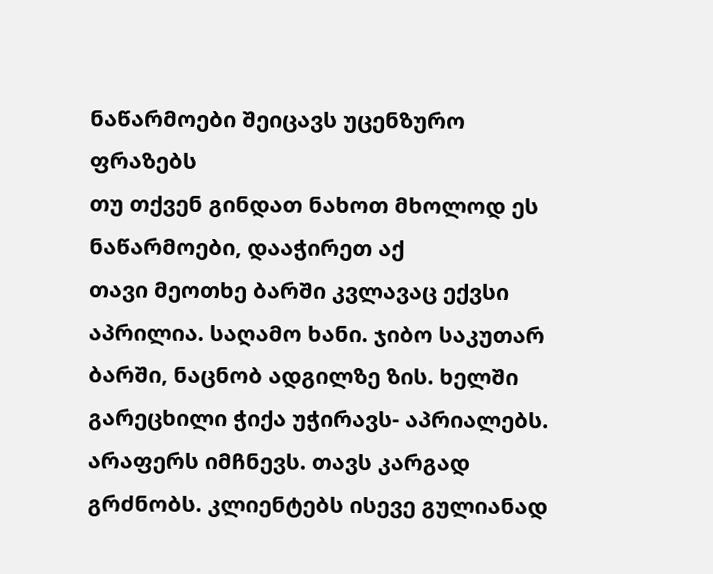ნაწარმოები შეიცავს უცენზურო ფრაზებს
თუ თქვენ გინდათ ნახოთ მხოლოდ ეს ნაწარმოები, დააჭირეთ აქ
თავი მეოთხე ბარში კვლავაც ექვსი აპრილია. საღამო ხანი. ჯიბო საკუთარ ბარში, ნაცნობ ადგილზე ზის. ხელში გარეცხილი ჭიქა უჭირავს- აპრიალებს. არაფერს იმჩნევს. თავს კარგად გრძნობს. კლიენტებს ისევე გულიანად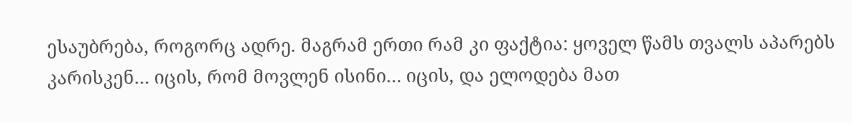ესაუბრება, როგორც ადრე. მაგრამ ერთი რამ კი ფაქტია: ყოველ წამს თვალს აპარებს კარისკენ… იცის, რომ მოვლენ ისინი… იცის, და ელოდება მათ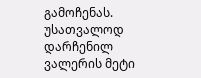გამოჩენას. უსათვალოდ დარჩენილ ვალერის მეტი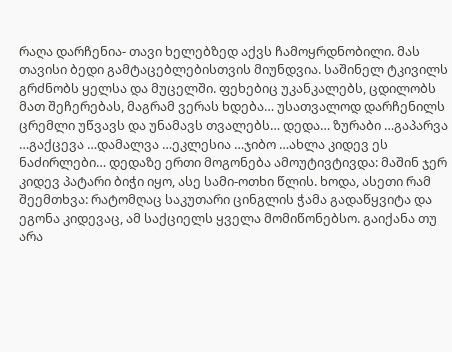რაღა დარჩენია- თავი ხელებზედ აქვს ჩამოყრდნობილი. მას თავისი ბედი გამტაცებლებისთვის მიუნდვია. საშინელ ტკივილს გრძნობს ყელსა და მუცელში. ფეხებიც უკანკალებს, ცდილობს მათ შეჩერებას, მაგრამ ვერას ხდება… უსათვალოდ დარჩენილს ცრემლი უწვავს და უნამავს თვალებს… დედა… ზურაბი …გაპარვა …გაქცევა …დამალვა …ეკლესია …ჯიბო …ახლა კიდევ ეს ნაძირლები… დედაზე ერთი მოგონება ამოუტივტივდა: მაშინ ჯერ კიდევ პატარი ბიჭი იყო, ასე სამი-ოთხი წლის. ხოდა, ასეთი რამ შეემთხვა: რატომღაც საკუთარი ცინგლის ჭამა გადაწყვიტა და ეგონა კიდევაც, ამ საქციელს ყველა მომიწონებსო. გაიქანა თუ არა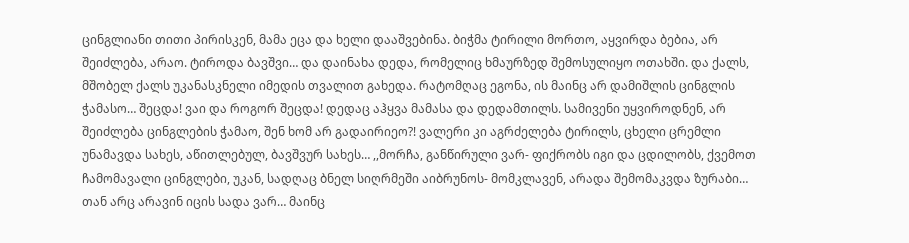ცინგლიანი თითი პირისკენ, მამა ეცა და ხელი დააშვებინა. ბიჭმა ტირილი მორთო, აყვირდა ბებია, არ შეიძლება, არაო. ტიროდა ბავშვი… და დაინახა დედა, რომელიც ხმაურზედ შემოსულიყო ოთახში. და ქალს, მშობელ ქალს უკანასკნელი იმედის თვალით გახედა. რატომღაც ეგონა, ის მაინც არ დამიშლის ცინგლის ჭამასო… შეცდა! ვაი და როგორ შეცდა! დედაც აჰყვა მამასა და დედამთილს. სამივენი უყვიროდნენ, არ შეიძლება ცინგლების ჭამაო, შენ ხომ არ გადაირიეო?! ვალერი კი აგრძელება ტირილს, ცხელი ცრემლი უნამავდა სახეს, აწითლებულ, ბავშვურ სახეს… ,,მორჩა, განწირული ვარ- ფიქრობს იგი და ცდილობს, ქვემოთ ჩამომავალი ცინგლები, უკან, სადღაც ბნელ სიღრმეში აიბრუნოს- მომკლავენ, არადა შემომაკვდა ზურაბი… თან არც არავინ იცის სადა ვარ… მაინც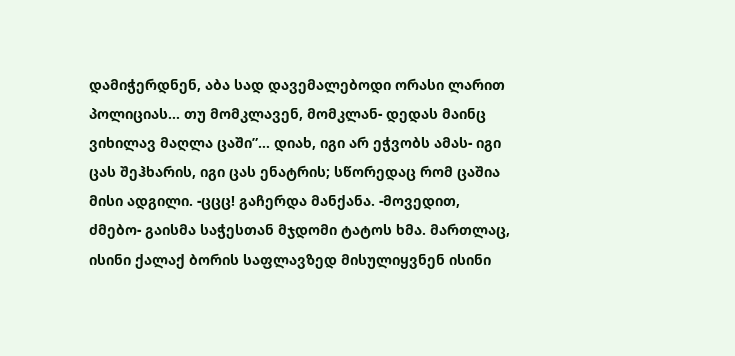დამიჭერდნენ, აბა სად დავემალებოდი ორასი ლარით პოლიციას… თუ მომკლავენ, მომკლან- დედას მაინც ვიხილავ მაღლა ცაში”… დიახ, იგი არ ეჭვობს ამას- იგი ცას შეჰხარის, იგი ცას ენატრის; სწორედაც რომ ცაშია მისი ადგილი. -ცცც! გაჩერდა მანქანა. -მოვედით, ძმებო- გაისმა საჭესთან მჯდომი ტატოს ხმა. მართლაც, ისინი ქალაქ ბორის საფლავზედ მისულიყვნენ ისინი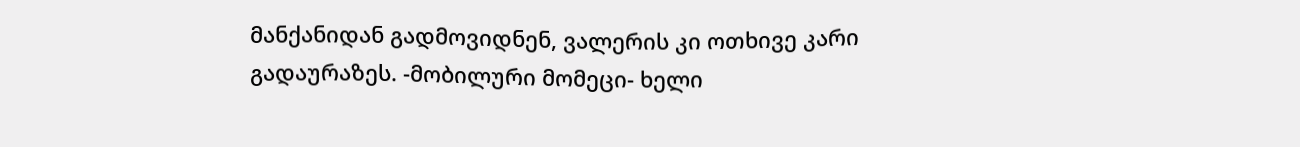მანქანიდან გადმოვიდნენ, ვალერის კი ოთხივე კარი გადაურაზეს. -მობილური მომეცი- ხელი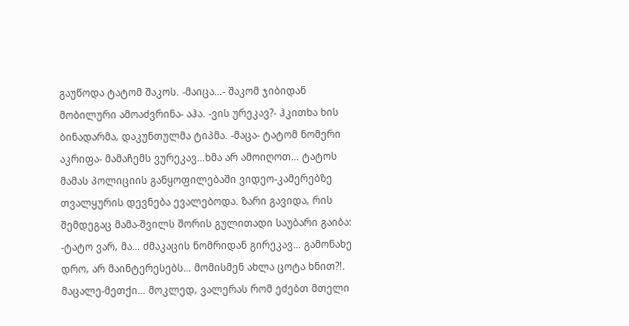გაუწოდა ტატომ შაკოს. -მაიცა…- შაკომ ჯიბიდან მობილური ამოაძვრინა- აჰა. -ვის ურეკავ?- ჰკითხა ხის ბინადარმა, დაკუნთულმა ტიპმა. -მაცა- ტატომ ნომერი აკრიფა- მამაჩემს ვურეკავ…ხმა არ ამოიღოთ… ტატოს მამას პოლიციის განყოფილებაში ვიდეო-კამერებზე თვალყურის დევნება ევალებოდა. ზარი გავიდა, რის შემდეგაც მამა-შვილს შორის გულითადი საუბარი გაიბა: -ტატო ვარ, მა… ძმაკაცის ნომრიდან გირეკავ… გამონახე დრო, არ მაინტერესებს… მომისმენ ახლა ცოტა ხნით?!. მაცალე-მეთქი… მოკლედ, ვალერას რომ ეძებთ მთელი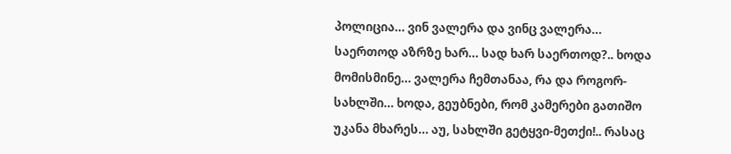პოლიცია… ვინ ვალერა და ვინც ვალერა… საერთოდ აზრზე ხარ… სად ხარ საერთოდ?.. ხოდა მომისმინე… ვალერა ჩემთანაა, რა და როგორ-სახლში… ხოდა, გეუბნები, რომ კამერები გათიშო უკანა მხარეს… აუ, სახლში გეტყვი-მეთქი!.. რასაც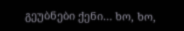გეუბნები ქენი… ხო, ხო,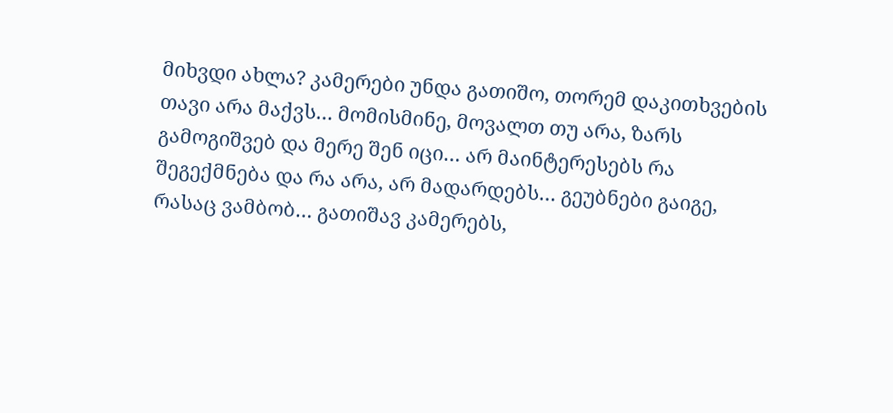მიხვდი ახლა? კამერები უნდა გათიშო, თორემ დაკითხვების თავი არა მაქვს… მომისმინე, მოვალთ თუ არა, ზარს გამოგიშვებ და მერე შენ იცი… არ მაინტერესებს რა შეგექმნება და რა არა, არ მადარდებს… გეუბნები გაიგე, რასაც ვამბობ… გათიშავ კამერებს,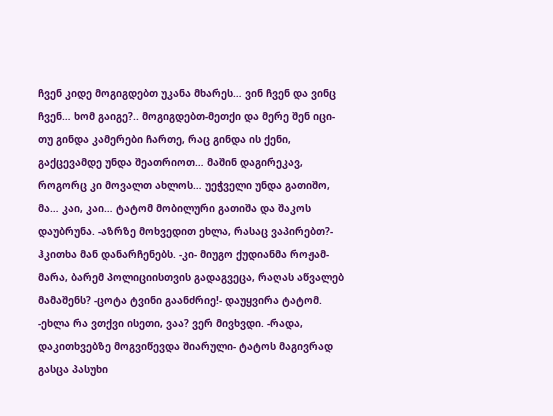ჩვენ კიდე მოგიგდებთ უკანა მხარეს… ვინ ჩვენ და ვინც ჩვენ… ხომ გაიგე?.. მოგიგდებთ-მეთქი და მერე შენ იცი- თუ გინდა კამერები ჩართე, რაც გინდა ის ქენი, გაქცევამდე უნდა შეათრიოთ… მაშინ დაგირეკავ, როგორც კი მოვალთ ახლოს… უეჭველი უნდა გათიშო, მა… კაი, კაი… ტატომ მობილური გათიშა და შაკოს დაუბრუნა. -აზრზე მოხვედით ეხლა, რასაც ვაპირებთ?- ჰკითხა მან დანარჩენებს. -კი- მიუგო ქუდიანმა როჟამ- მარა, ბარემ პოლიციისთვის გადაგვეცა, რაღას აწვალებ მამაშენს? -ცოტა ტვინი გაანძრიე!- დაუყვირა ტატომ. -ეხლა რა ვთქვი ისეთი, ვაა? ვერ მივხვდი. -რადა, დაკითხვებზე მოგვიწევდა შიარული- ტატოს მაგივრად გასცა პასუხი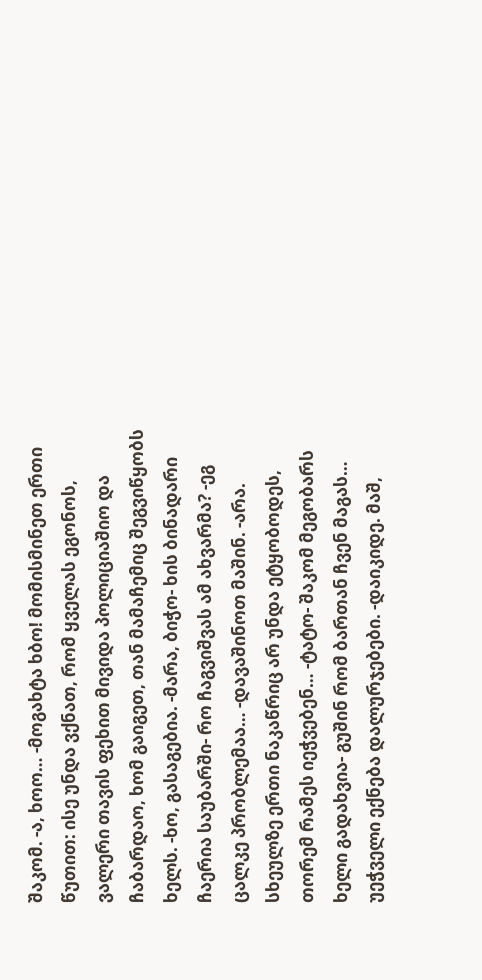შაკომ. -ა, ხოო… -მოგახტა ხბო! მომისმინეთ ერთი წუთით: ისე უნდა ვქნათ, რომ ყველას ეგონოს, ვალერი თავის ფეხით მივიდა პოლიციაშიო და ჩაბარდაო, ხომ გაიგეთ, თან მამაჩემიც შეგვიწყობს ხელს. -ხო, გასაგებია. -მარა, ბიჭო- ხის ბინადარი ჩაერია საუბარში- რო ჩაგვიშვას ამ ახვარმა? -ეგ ცალკე პრობლემაა… -დავაშინოთ მაშინ. -არა. სხეულზე ერთი ნაკაწრიც არ უნდა ეტყობოდეს, თორემ რამეს იეჭვებენ… -ტატო- შაკომ მეგობარს ხელი გადახვია- გუშინ რომ ბართან ჩვენ მაგას… უეჭველი ექნება დალურჯებები. -დაიკიდე. მაშ,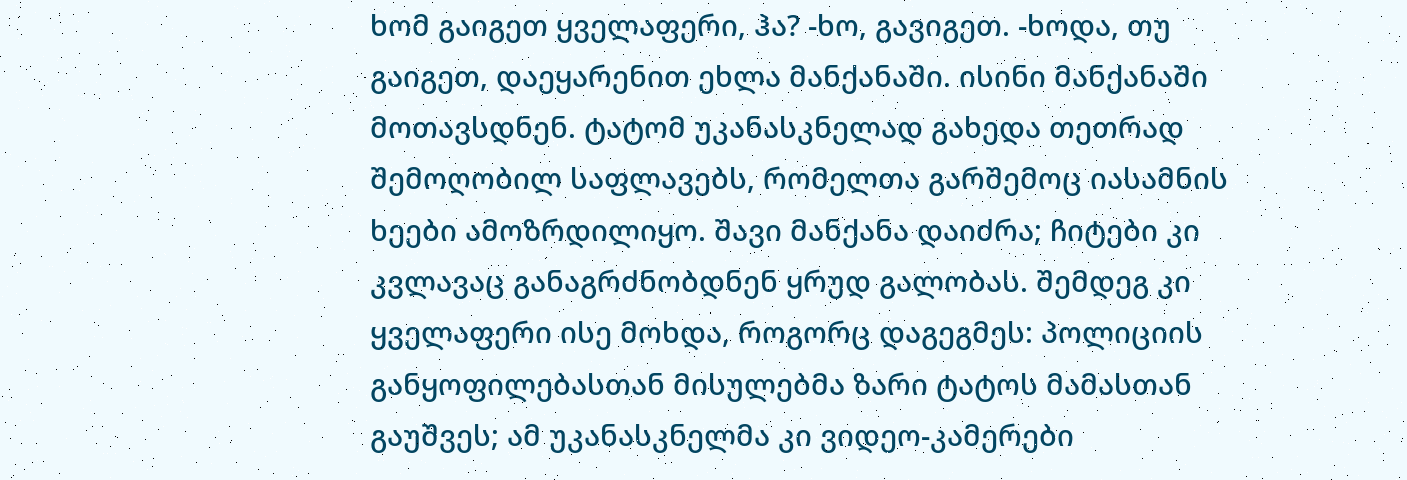ხომ გაიგეთ ყველაფერი, ჰა? -ხო, გავიგეთ. -ხოდა, თუ გაიგეთ, დაეყარენით ეხლა მანქანაში. ისინი მანქანაში მოთავსდნენ. ტატომ უკანასკნელად გახედა თეთრად შემოღობილ საფლავებს, რომელთა გარშემოც იასამნის ხეები ამოზრდილიყო. შავი მანქანა დაიძრა; ჩიტები კი კვლავაც განაგრძნობდნენ ყრუდ გალობას. შემდეგ კი ყველაფერი ისე მოხდა, როგორც დაგეგმეს: პოლიციის განყოფილებასთან მისულებმა ზარი ტატოს მამასთან გაუშვეს; ამ უკანასკნელმა კი ვიდეო-კამერები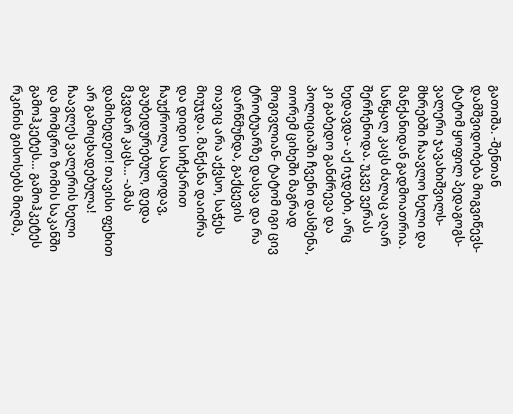გათიშა. -შენთან დამშვიდობება მოგვიწევს- ტატომ ყოფილ პედაგოგს- ვალერი ჯავახიშვილს- მხრებში ჩაავლო ხელი და მანქანიდან გადმოათრია. საწყალ კაცს ძალაც აღარ შერჩენოდა. უკვე ვერას ხედავდა- აქ იჯდები, არც კი გაბედო განძრევა და პოლიციაში ჩვენი დასმენა, თორემ ციხეში მაგრად მოგივლიან- ტატომ იგი ცივ ტროტუარზე დასვა და რა დარწმუნდა, გაქცევის თავიც არა აქვსო, საჭეს მიუჯდა. მანქანა დაიძრა და დიდი სიჩქარით ჩაუქროლა საცოდავ, გაუბედურებულ, დედა მკვდარ კაცს… -ამას დამიხედეთ! თავისი ფეხით არ გამოცხადებულა! ჩაავლეს ვალერის ხელი და მომცრო ზომის საკანში გამოჰკეტეს… გამოჰკეტეს რკინის გისოსებს მიღმა,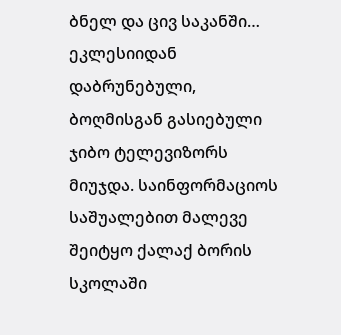ბნელ და ცივ საკანში… ეკლესიიდან დაბრუნებული, ბოღმისგან გასიებული ჯიბო ტელევიზორს მიუჯდა. საინფორმაციოს საშუალებით მალევე შეიტყო ქალაქ ბორის სკოლაში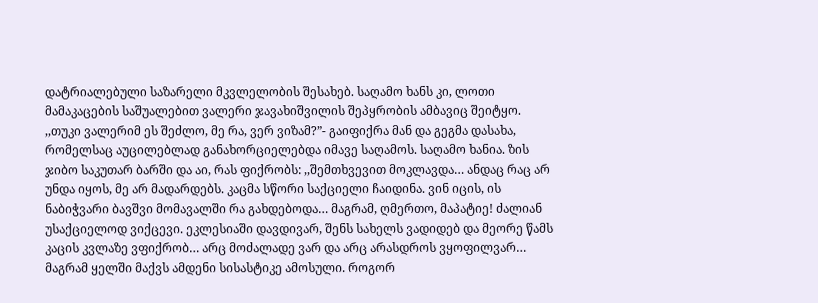დატრიალებული საზარელი მკვლელობის შესახებ. საღამო ხანს კი, ლოთი მამაკაცების საშუალებით ვალერი ჯავახიშვილის შეპყრობის ამბავიც შეიტყო. ,,თუკი ვალერიმ ეს შეძლო, მე რა, ვერ ვიზამ?”- გაიფიქრა მან და გეგმა დასახა, რომელსაც აუცილებლად განახორციელებდა იმავე საღამოს. საღამო ხანია. ზის ჯიბო საკუთარ ბარში და აი, რას ფიქრობს: ,,შემთხვევით მოკლავდა… ანდაც რაც არ უნდა იყოს, მე არ მადარდებს. კაცმა სწორი საქციელი ჩაიდინა. ვინ იცის, ის ნაბიჭვარი ბავშვი მომავალში რა გახდებოდა… მაგრამ, ღმერთო, მაპატიე! ძალიან უსაქციელოდ ვიქცევი. ეკლესიაში დავდივარ, შენს სახელს ვადიდებ და მეორე წამს კაცის კვლაზე ვფიქრობ… არც მოძალადე ვარ და არც არასდროს ვყოფილვარ… მაგრამ ყელში მაქვს ამდენი სისასტიკე ამოსული. როგორ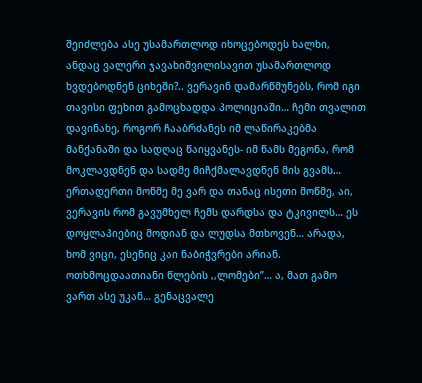შეიძლება ასე უსამართლოდ იხოცებოდეს ხალხი, ანდაც ვალერი ჯავახიშვილისავით უსამართლოდ ხვდებოდნენ ციხეში?.. ვერავინ დამარწმუნებს, რომ იგი თავისი ფეხით გამოცხადდა პოლიციაში… ჩემი თვალით დავინახე, როგორ ჩააბრძანეს იმ ლაწირაკებმა მანქანაში და სადღაც წაიყვანეს- იმ წამს მეგონა, რომ მოკლავდნენ და სადმე მიჩქმალავდნენ მის გვამს… ერთადერთი მოწმე მე ვარ და თანაც ისეთი მოწმე, აი, ვერავის რომ გავუმხელ ჩემს დარდსა და ტკივილს… ეს დოყლაპიებიც მოდიან და ლუდსა მთხოვენ… არადა, ხომ ვიცი, ესენიც კაი ნაბიჭვრები არიან. ოთხმოცდაათიანი წლების ,,ლომები”… ა, მათ გამო ვართ ასე უკან… გენაცვალე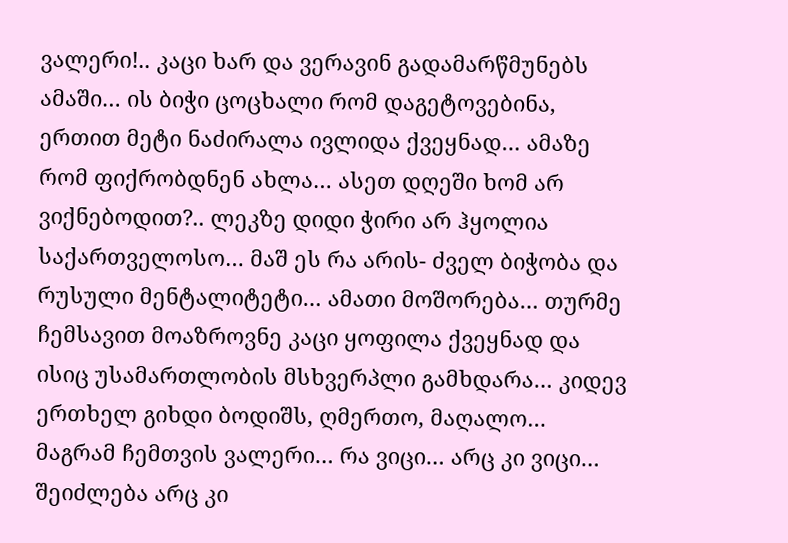ვალერი!.. კაცი ხარ და ვერავინ გადამარწმუნებს ამაში… ის ბიჭი ცოცხალი რომ დაგეტოვებინა, ერთით მეტი ნაძირალა ივლიდა ქვეყნად… ამაზე რომ ფიქრობდნენ ახლა… ასეთ დღეში ხომ არ ვიქნებოდით?.. ლეკზე დიდი ჭირი არ ჰყოლია საქართველოსო… მაშ ეს რა არის- ძველ ბიჭობა და რუსული მენტალიტეტი… ამათი მოშორება… თურმე ჩემსავით მოაზროვნე კაცი ყოფილა ქვეყნად და ისიც უსამართლობის მსხვერპლი გამხდარა… კიდევ ერთხელ გიხდი ბოდიშს, ღმერთო, მაღალო… მაგრამ ჩემთვის ვალერი… რა ვიცი… არც კი ვიცი… შეიძლება არც კი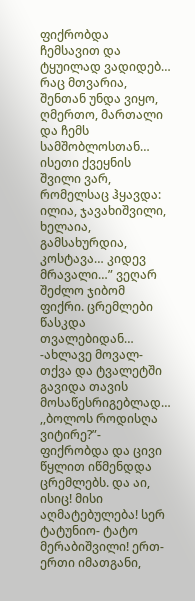ფიქრობდა ჩემსავით და ტყუილად ვადიდებ… რაც მთვარია, შენთან უნდა ვიყო, ღმერთო, მართალი და ჩემს სამშობლოსთან… ისეთი ქვეყნის შვილი ვარ, რომელსაც ჰყავდა: ილია, ჯავახიშვილი, ხელაია, გამსახურდია, კოსტავა… კიდევ მრავალი…” ვეღარ შეძლო ჯიბომ ფიქრი. ცრემლები წასკდა თვალებიდან… -ახლავე მოვალ- თქვა და ტვალეტში გავიდა თავის მოსაწესრიგებლად… ,,ბოლოს როდისღა ვიტირე?”- ფიქრობდა და ცივი წყლით იწმენდდა ცრემლებს. და აი, ისიც! მისი აღმატებულება! სერ ტატუნიო- ტატო მერაბიშვილი! ერთ-ერთი იმათგანი,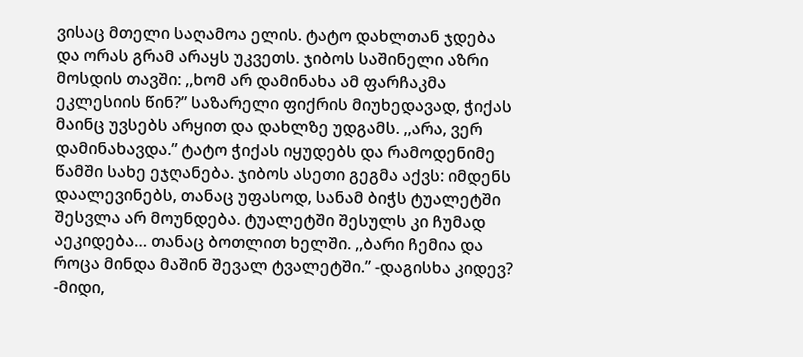ვისაც მთელი საღამოა ელის. ტატო დახლთან ჯდება და ორას გრამ არაყს უკვეთს. ჯიბოს საშინელი აზრი მოსდის თავში: ,,ხომ არ დამინახა ამ ფარჩაკმა ეკლესიის წინ?” საზარელი ფიქრის მიუხედავად, ჭიქას მაინც უვსებს არყით და დახლზე უდგამს. ,,არა, ვერ დამინახავდა.” ტატო ჭიქას იყუდებს და რამოდენიმე წამში სახე ეჯღანება. ჯიბოს ასეთი გეგმა აქვს: იმდენს დაალევინებს, თანაც უფასოდ, სანამ ბიჭს ტუალეტში შესვლა არ მოუნდება. ტუალეტში შესულს კი ჩუმად აეკიდება… თანაც ბოთლით ხელში. ,,ბარი ჩემია და როცა მინდა მაშინ შევალ ტვალეტში.” -დაგისხა კიდევ? -მიდი,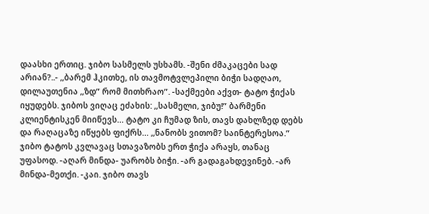დაასხი ერთიც. ჯიბო სასმელს უსხამს. -შენი ძმაკაცები სად არიან?..- ,,ბარემ ჰკითხე, ის თავმოტვლეპილი ბიჭი სადღაო, დილაუთენია ,,ზდ” რომ მითხრაო”. -საქმეები აქვთ- ტატო ჭიქას იყუდებს. ჯიბოს ვიღაც ეძახის: ,,სასმელი, ჯიბუ!” ბარმენი კლიენტისკენ მიიწევს… ტატო კი ჩუმად ზის, თავს დახლზედ დებს და რაღაცაზე იწყებს ფიქრს… ,,ნანობს ვითომ? საინტერესოა.” ჯიბო ტატოს კვლავაც სთავაზობს ერთ ჭიქა არაყს, თანაც უფასოდ. -აღარ მინდა- უარობს ბიჭი. -არ გადაგახდევინებ. -არ მინდა-მეთქი. -კაი. ჯიბო თავს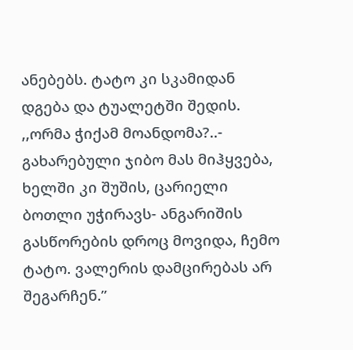ანებებს. ტატო კი სკამიდან დგება და ტუალეტში შედის. ,,ორმა ჭიქამ მოანდომა?..- გახარებული ჯიბო მას მიჰყვება, ხელში კი შუშის, ცარიელი ბოთლი უჭირავს- ანგარიშის გასწორების დროც მოვიდა, ჩემო ტატო. ვალერის დამცირებას არ შეგარჩენ.”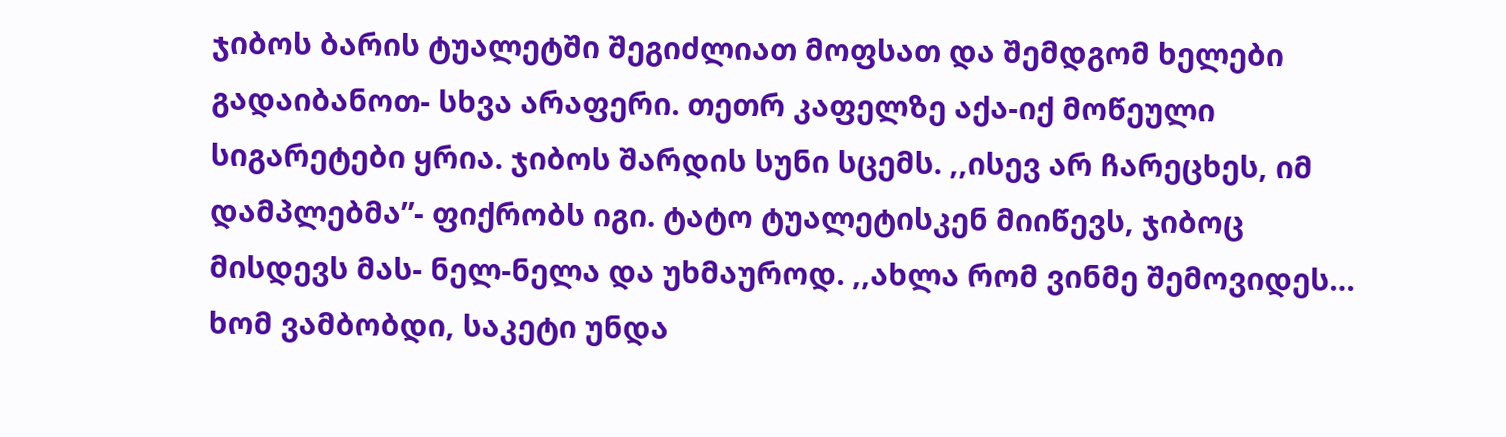ჯიბოს ბარის ტუალეტში შეგიძლიათ მოფსათ და შემდგომ ხელები გადაიბანოთ- სხვა არაფერი. თეთრ კაფელზე აქა-იქ მოწეული სიგარეტები ყრია. ჯიბოს შარდის სუნი სცემს. ,,ისევ არ ჩარეცხეს, იმ დამპლებმა”- ფიქრობს იგი. ტატო ტუალეტისკენ მიიწევს, ჯიბოც მისდევს მას- ნელ-ნელა და უხმაუროდ. ,,ახლა რომ ვინმე შემოვიდეს… ხომ ვამბობდი, საკეტი უნდა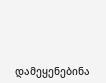დამეყენებინა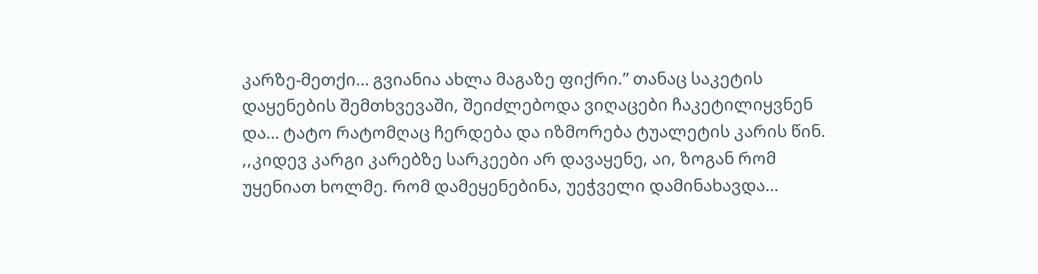კარზე-მეთქი… გვიანია ახლა მაგაზე ფიქრი.” თანაც საკეტის დაყენების შემთხვევაში, შეიძლებოდა ვიღაცები ჩაკეტილიყვნენ და… ტატო რატომღაც ჩერდება და იზმორება ტუალეტის კარის წინ. ,,კიდევ კარგი კარებზე სარკეები არ დავაყენე, აი, ზოგან რომ უყენიათ ხოლმე. რომ დამეყენებინა, უეჭველი დამინახავდა…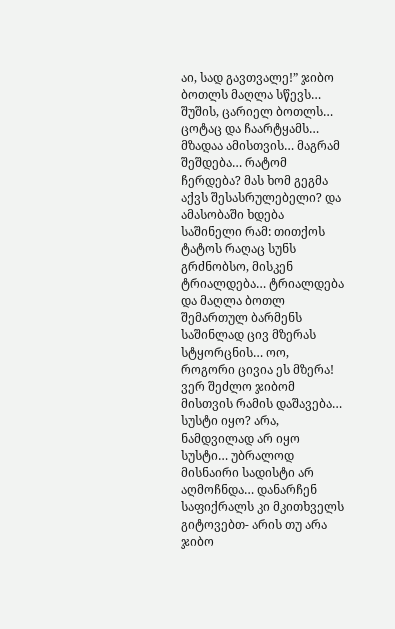აი, სად გავთვალე!” ჯიბო ბოთლს მაღლა სწევს… შუშის, ცარიელ ბოთლს… ცოტაც და ჩაარტყამს… მზადაა ამისთვის… მაგრამ შეშდება… რატომ ჩერდება? მას ხომ გეგმა აქვს შესასრულებელი? და ამასობაში ხდება საშინელი რამ: თითქოს ტატოს რაღაც სუნს გრძნობსო, მისკენ ტრიალდება… ტრიალდება და მაღლა ბოთლ შემართულ ბარმენს საშინლად ცივ მზერას სტყორცნის… ოო, როგორი ცივია ეს მზერა! ვერ შეძლო ჯიბომ მისთვის რამის დაშავება… სუსტი იყო? არა, ნამდვილად არ იყო სუსტი… უბრალოდ მისნაირი სადისტი არ აღმოჩნდა… დანარჩენ საფიქრალს კი მკითხველს გიტოვებთ- არის თუ არა ჯიბო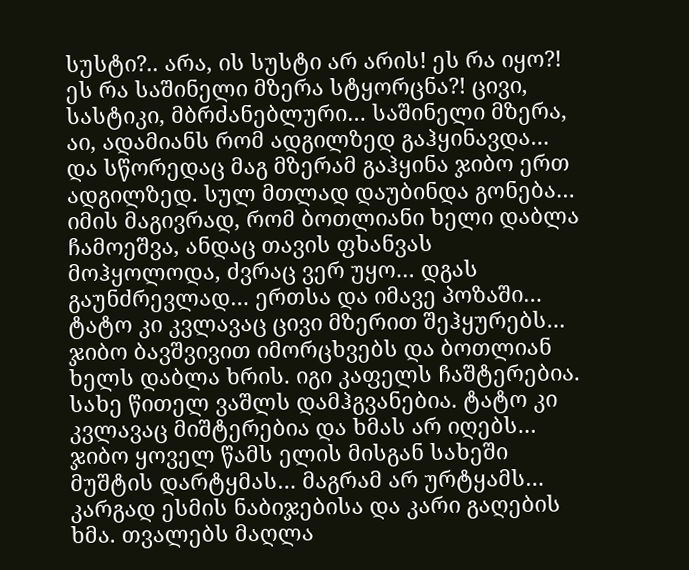სუსტი?.. არა, ის სუსტი არ არის! ეს რა იყო?! ეს რა საშინელი მზერა სტყორცნა?! ცივი, სასტიკი, მბრძანებლური… საშინელი მზერა, აი, ადამიანს რომ ადგილზედ გაჰყინავდა… და სწორედაც მაგ მზერამ გაჰყინა ჯიბო ერთ ადგილზედ. სულ მთლად დაუბინდა გონება… იმის მაგივრად, რომ ბოთლიანი ხელი დაბლა ჩამოეშვა, ანდაც თავის ფხანვას მოჰყოლოდა, ძვრაც ვერ უყო… დგას გაუნძრევლად… ერთსა და იმავე პოზაში… ტატო კი კვლავაც ცივი მზერით შეჰყურებს… ჯიბო ბავშვივით იმორცხვებს და ბოთლიან ხელს დაბლა ხრის. იგი კაფელს ჩაშტერებია. სახე წითელ ვაშლს დამჰგვანებია. ტატო კი კვლავაც მიშტერებია და ხმას არ იღებს… ჯიბო ყოველ წამს ელის მისგან სახეში მუშტის დარტყმას… მაგრამ არ ურტყამს… კარგად ესმის ნაბიჯებისა და კარი გაღების ხმა. თვალებს მაღლა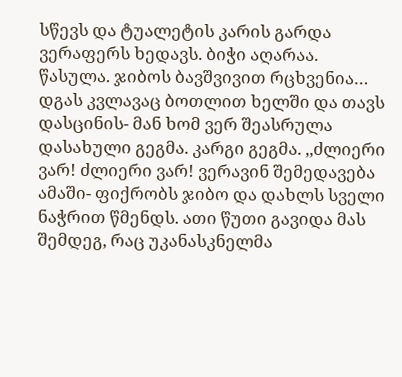სწევს და ტუალეტის კარის გარდა ვერაფერს ხედავს. ბიჭი აღარაა. წასულა. ჯიბოს ბავშვივით რცხვენია… დგას კვლავაც ბოთლით ხელში და თავს დასცინის- მან ხომ ვერ შეასრულა დასახული გეგმა. კარგი გეგმა. ,,ძლიერი ვარ! ძლიერი ვარ! ვერავინ შემედავება ამაში- ფიქრობს ჯიბო და დახლს სველი ნაჭრით წმენდს. ათი წუთი გავიდა მას შემდეგ, რაც უკანასკნელმა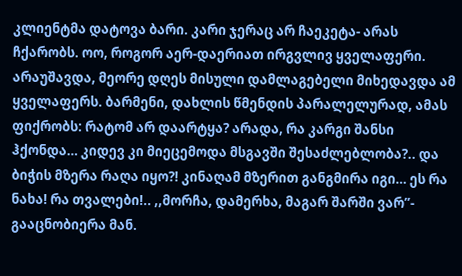კლიენტმა დატოვა ბარი. კარი ჯერაც არ ჩაეკეტა- არას ჩქარობს. ოო, როგორ აერ-დაერიათ ირგვლივ ყველაფერი. არაუშავდა, მეორე დღეს მისული დამლაგებელი მიხედავდა ამ ყველაფერს. ბარმენი, დახლის წმენდის პარალელურად, ამას ფიქრობს: რატომ არ დაარტყა? არადა, რა კარგი შანსი ჰქონდა… კიდევ კი მიეცემოდა მსგავში შესაძლებლობა?.. და ბიჭის მზერა რაღა იყო?! კინაღამ მზერით განგმირა იგი… ეს რა ნახა! რა თვალები!.. ,,მორჩა, დამერხა, მაგარ შარში ვარ”- გააცნობიერა მან.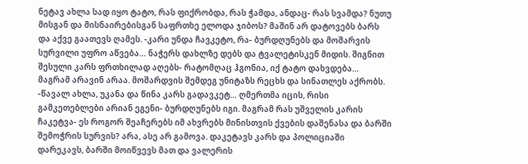ნეტავ ახლა სად იყო ტატო, რას ფიქრობდა, რას ჭამდა, ანდაც- რას სვამდა? ნუთუ მისგან და მისნაირებისგან საფრთხე ელოდა ჯიბოს? მაშინ არ დატოვებს ბარს და აქვე გაათევს ღამეს. -კარი უნდა ჩავკეტო, რა- ბურდღუნებს და მოშარვის სურვილი უფრო აწვება… ნაჭერს დახლზე დებს და ტვალეტისკენ მიდის. შიგნით შესული კარს ფრთხილად აღებს- რატომღაც ჰგონია, იქ ტატო დახვდება… მაგრამ არავინ არაა. მოშარდვის შემდეგ უნიტაზს რეცხს და სინათლეს აქრობს. -წავალ ახლა, უკანა და წინა კარს გადავკეტ… ღმერთმა იცის, რისი გამკეთებლები არიან ეგენი- ბურდღუნებს იგი. მაგრამ რას უშველის კარის ჩაკეტვა- ეს როგორ შეაჩერებს იმ ახვრებს მინისთვის ქვების დაშენასა და ბარში შემოჭრის სურვის? არა, ასე არ გამოვა. დაკეტავს კარს და პოლიციაში დარეკავს, ბარში მოიწვევს მათ და ვალერის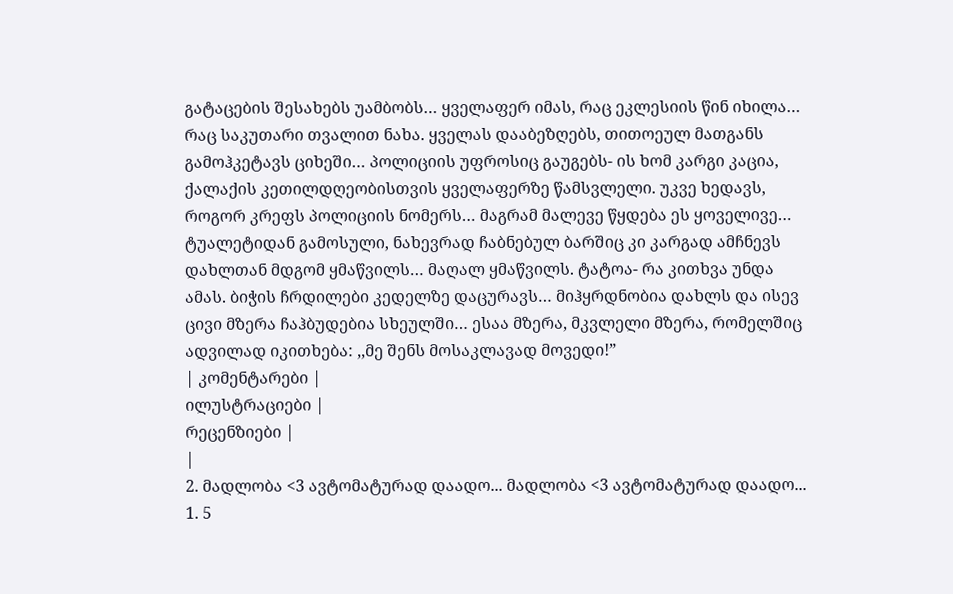გატაცების შესახებს უამბობს… ყველაფერ იმას, რაც ეკლესიის წინ იხილა… რაც საკუთარი თვალით ნახა. ყველას დააბეზღებს, თითოეულ მათგანს გამოჰკეტავს ციხეში… პოლიციის უფროსიც გაუგებს- ის ხომ კარგი კაცია, ქალაქის კეთილდღეობისთვის ყველაფერზე წამსვლელი. უკვე ხედავს, როგორ კრეფს პოლიციის ნომერს… მაგრამ მალევე წყდება ეს ყოველივე… ტუალეტიდან გამოსული, ნახევრად ჩაბნებულ ბარშიც კი კარგად ამჩნევს დახლთან მდგომ ყმაწვილს… მაღალ ყმაწვილს. ტატოა- რა კითხვა უნდა ამას. ბიჭის ჩრდილები კედელზე დაცურავს… მიჰყრდნობია დახლს და ისევ ცივი მზერა ჩაჰბუდებია სხეულში… ესაა მზერა, მკვლელი მზერა, რომელშიც ადვილად იკითხება: ,,მე შენს მოსაკლავად მოვედი!”
| კომენტარები |
ილუსტრაციები |
რეცენზიები |
|
2. მადლობა <3 ავტომატურად დაადო... მადლობა <3 ავტომატურად დაადო...
1. 5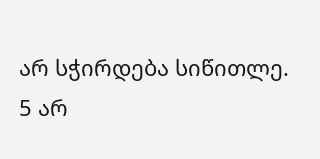არ სჭირდება სიწითლე.
5 არ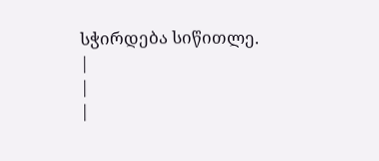სჭირდება სიწითლე.
|
|
|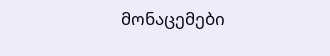მონაცემები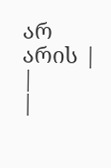არ არის |
|
|